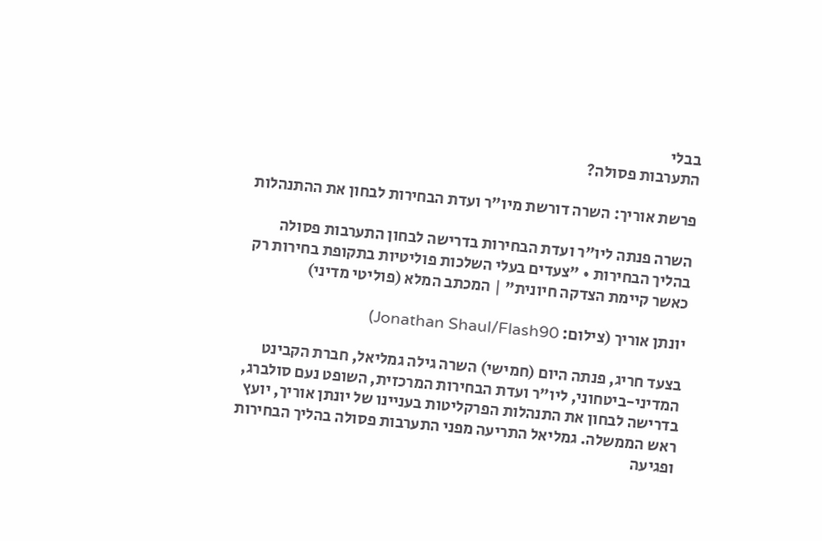בבלי
התערבות פסולה?

פרשת אוריך: השרה דורשת מיו"ר ועדת הבחירות לבחון את ההתנהלות

השרה פנתה ליו"ר ועדת הבחירות בדרישה לבחון התערבות פסולה בהליך הבחירות • "צעדים בעלי השלכות פוליטיות בתקופת בחירות רק כאשר קיימת הצדקה חיונית" | המכתב המלא (פוליטי מדיני)

יונתן אוריך (צילום: Jonathan Shaul/Flash90)

בצעד חריג, פנתה היום (חמישי) השרה גילה גמליאל, חברת הקבינט המדיני-ביטחוני, ליו"ר ועדת הבחירות המרכזית, השופט נעם סולברג, בדרישה לבחון את התנהלות הפרקליטות בעניינו של יונתן אוריך, יועץ ראש הממשלה. גמליאל התריעה מפני התערבות פסולה בהליך הבחירות ופגיעה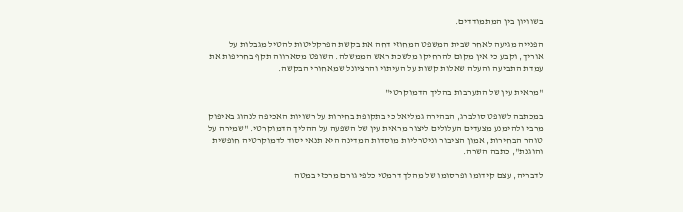בשוויון בין המתמודדים.

הפנייה מגיעה לאחר שבית המשפט המחוזי דחה את בקשת הפרקליטות להטיל מגבלות על אוריך, וקבע כי אין מקום להרחיקו מלשכת ראש הממשלה. השופט מסארווה תקף בחריפות את עמדת התביעה והעלה שאלות קשות על העיתוי והרציונל שמאחורי הבקשה.

"מראית עין של התערבות בהליך הדמוקרטי"

במכתבה לשופט סולברג, הבהירה גמליאל כי בתקופת בחירות על רשויות האכיפה לנהוג באיפוק מרבי ולהימנע מצעדים העלולים ליצור מראית עין של השפעה על ההליך הדמוקרטי. "שמירה על טוהר הבחירות, אמון הציבור וניטרליות מוסדות המדינה היא תנאי יסוד לדמוקרטיה חופשית והוגנת", כתבה השרה.

לדבריה, עצם קידומו ופרסומו של מהלך דרמטי כלפי גורם מרכזי במטה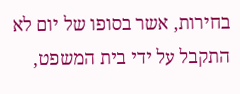בחירות, אשר בסופו של יום לא התקבל על ידי בית המשפט,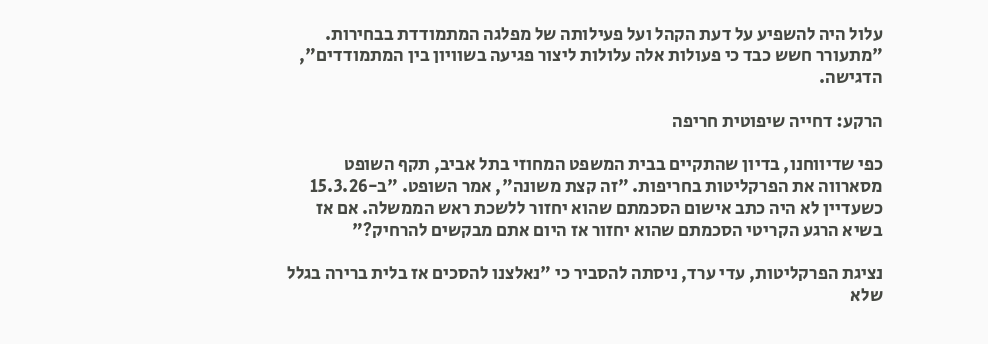עלול היה להשפיע על דעת הקהל ועל פעילותה של מפלגה המתמודדת בבחירות. "מתעורר חשש כבד כי פעולות אלה עלולות ליצור פגיעה בשוויון בין המתמודדים", הדגישה.

הרקע: דחייה שיפוטית חריפה

כפי שדיווחנו, בדיון שהתקיים בבית המשפט המחוזי בתל אביב, תקף השופט מסארווה את הפרקליטות בחריפות. "זה קצת משונה", אמר השופט. "ב-15.3.26 כשעדיין לא היה כתב אישום הסכמתם שהוא יחזור ללשכת ראש הממשלה. אם אז בשיא הרגע הקריטי הסכמתם שהוא יחזור אז היום אתם מבקשים להרחיק?"

נציגת הפרקליטות, עדי ערד, ניסתה להסביר כי "נאלצנו להסכים אז בלית ברירה בגלל שלא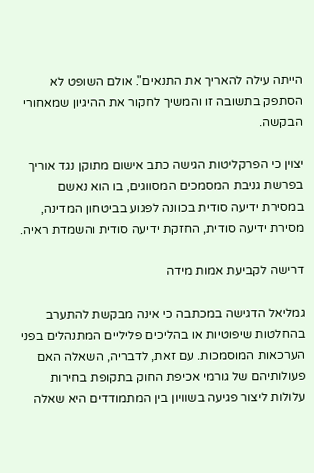הייתה עילה להאריך את התנאים". אולם השופט לא הסתפק בתשובה זו והמשיך לחקור את ההיגיון שמאחורי הבקשה.

יצוין כי הפרקליטות הגישה כתב אישום מתוקן נגד אוריך בפרשת גניבת המסמכים המסווגים, בו הוא נאשם במסירת ידיעה סודית בכוונה לפגוע בביטחון המדינה, מסירת ידיעה סודית, החזקת ידיעה סודית והשמדת ראיה.

דרישה לקביעת אמות מידה

גמליאל הדגישה במכתבה כי אינה מבקשת להתערב בהחלטות שיפוטיות או בהליכים פליליים המתנהלים בפני הערכאות המוסמכות. עם זאת, לדבריה, השאלה האם פעולותיהם של גורמי אכיפת החוק בתקופת בחירות עלולות ליצור פגיעה בשוויון בין המתמודדים היא שאלה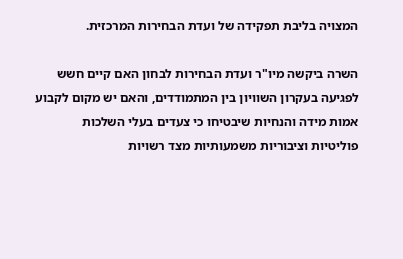המצויה בליבת תפקידה של ועדת הבחירות המרכזית.

השרה ביקשה מיו"ר ועדת הבחירות לבחון האם קיים חשש לפגיעה בעקרון השוויון בין המתמודדים, והאם יש מקום לקבוע אמות מידה והנחיות שיבטיחו כי צעדים בעלי השלכות פוליטיות וציבוריות משמעותיות מצד רשויות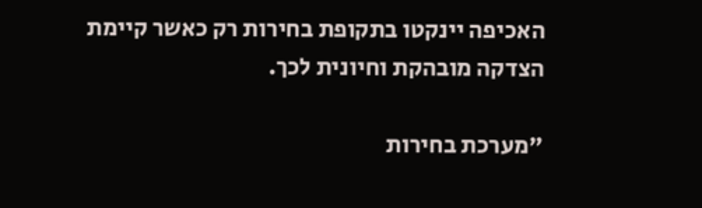האכיפה יינקטו בתקופת בחירות רק כאשר קיימת הצדקה מובהקת וחיונית לכך.

"מערכת בחירות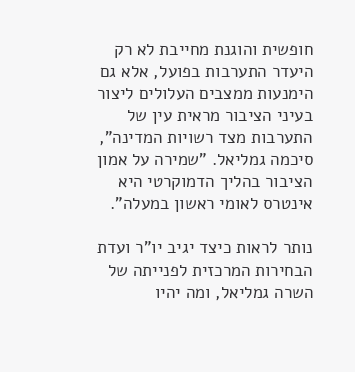חופשית והוגנת מחייבת לא רק היעדר התערבות בפועל, אלא גם הימנעות ממצבים העלולים ליצור בעיני הציבור מראית עין של התערבות מצד רשויות המדינה", סיכמה גמליאל. "שמירה על אמון הציבור בהליך הדמוקרטי היא אינטרס לאומי ראשון במעלה".

נותר לראות כיצד יגיב יו"ר ועדת הבחירות המרכזית לפנייתה של השרה גמליאל, ומה יהיו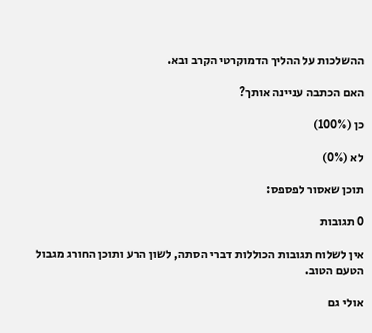ההשלכות על ההליך הדמוקרטי הקרב ובא.

האם הכתבה עניינה אותך?

כן (100%)

לא (0%)

תוכן שאסור לפספס:

0 תגובות

אין לשלוח תגובות הכוללות דברי הסתה, לשון הרע ותוכן החורג מגבול הטעם הטוב.

אולי גם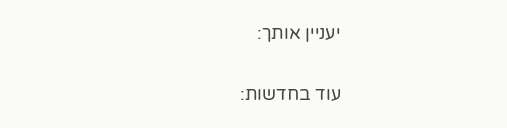יעניין אותך:

עוד בחדשות: